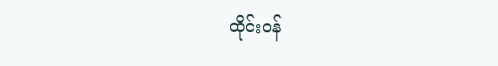ထိုင်းဝန်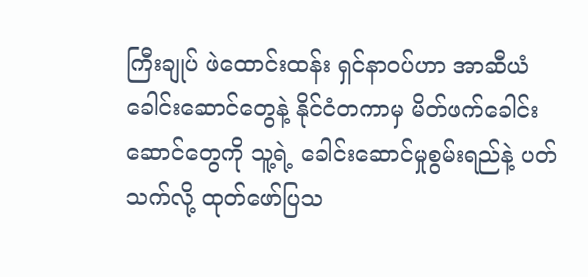ကြီးချုပ် ဖဲထောင်းထန်း ရှင်နာဝပ်ဟာ အာဆီယံခေါင်းဆောင်တွေနဲ့ နိုင်ငံတကာမှ မိတ်ဖက်ခေါင်းဆောင်တွေကို သူ့ရဲ့ ခေါင်းဆောင်မှုစွမ်းရည်နဲ့ ပတ်သက်လို့ ထုတ်ဖော်ပြသ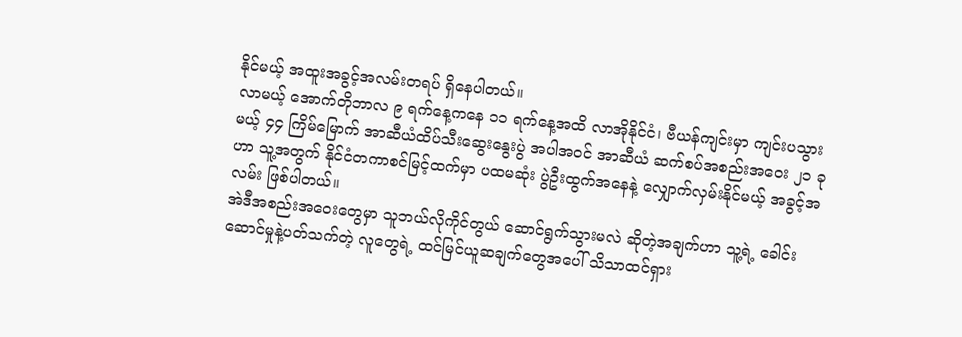နိုင်မယ့် အထူးအခွင့်အလမ်းတရပ် ရှိနေပါတယ်။
လာမယ့် အောက်တိုဘာလ ၉ ရက်နေ့ကနေ ၁၁ ရက်နေ့အထိ လာအိုနိုင်ငံ၊ ဗီယန်ကျင်းမှာ ကျင်းပသွားမယ့် ၄၄ ကြိမ်မြောက် အာဆီယံထိပ်သီးဆွေးနွေးပွဲ အပါအဝင် အာဆီယံ ဆက်စပ်အစည်းအဝေး ၂၁ ခုဟာ သူ့အတွက် နိုင်ငံတကာစင်မြင့်ထက်မှာ ပထမဆုံး ပွဲဦးထွက်အနေနဲ့ လျှောက်လှမ်းနိုင်မယ့် အခွင့်အလမ်း ဖြစ်ပါတယ်။
အဲဒီအစည်းအဝေးတွေမှာ သူဘယ်လိုကိုင်တွယ် ဆောင်ရွက်သွားမလဲ ဆိုတဲ့အချက်ဟာ သူ့ရဲ့ ခေါင်းဆောင်မှုနဲ့ပတ်သက်တဲ့ လူတွေရဲ့ ထင်မြင်ယူဆချက်တွေအပေါ် သိသာထင်ရှား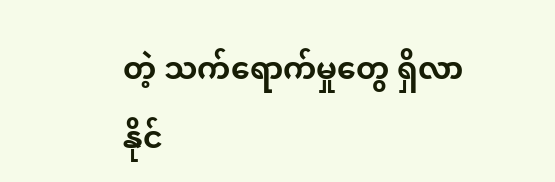တဲ့ သက်ရောက်မှုတွေ ရှိလာနိုင်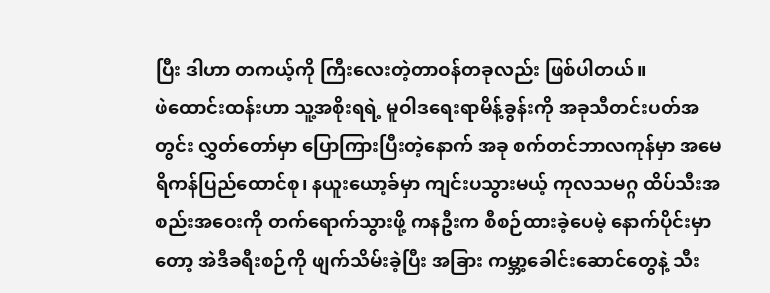ပြီး ဒါဟာ တကယ့်ကို ကြီးလေးတဲ့တာဝန်တခုလည်း ဖြစ်ပါတယ်။
ဖဲထောင်းထန်းဟာ သူ့အစိုးရရဲ့ မူဝါဒရေးရာမိန့်ခွန်းကို အခုသီတင်းပတ်အတွင်း လွှတ်တော်မှာ ပြောကြားပြီးတဲ့နောက် အခု စက်တင်ဘာလကုန်မှာ အမေရိကန်ပြည်ထောင်စု၊ နယူးယော့ခ်မှာ ကျင်းပသွားမယ့် ကုလသမဂ္ဂ ထိပ်သီးအစည်းအဝေးကို တက်ရောက်သွားဖို့ ကနဦးက စီစဉ်ထားခဲ့ပေမဲ့ နောက်ပိုင်းမှာတော့ အဲဒီခရီးစဉ်ကို ဖျက်သိမ်းခဲ့ပြီး အခြား ကမ္ဘာ့ခေါင်းဆောင်တွေနဲ့ သီး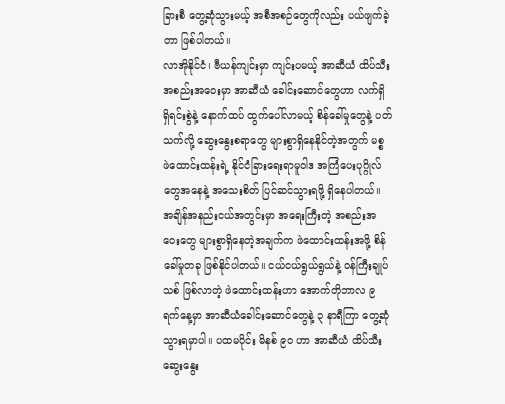ခြားစီ တွေ့ဆုံသွားမယ့် အစီအစဉ်တွေကိုလည်း ပယ်ဖျက်ခဲ့တာ ဖြစ်ပါတယ်။
လာအိုနိုင်ငံ၊ ဗီယန်ကျင်းမှာ ကျင်းပမယ့် အာဆီယံ ထိပ်သီးအစည်းအဝေးမှာ အာဆီယံ ခေါင်းဆောင်တွေဟာ လက်ရှိ ရှိရင်းစွဲနဲ့ နောက်ထပ် ထွက်ပေါ်လာမယ့် စိန်ခေါ်မှုတွေနဲ့ ပတ်သက်လို့ ဆွေးနွေးစရာတွေ များစွာရှိနေနိုင်တဲ့အတွက် မစ္စ ဖဲထောင်းထန်းရဲ့ နိုင်ငံခြားရေးရာမူဝါဒ အကြံပေးပုဂ္ဂိုလ်တွေအနေနဲ့ အသေးစိတ် ပြင်ဆင်သွားရဖို့ ရှိနေပါတယ်။
အချိန်အနည်းငယ်အတွင်းမှာ အရေးကြီးတဲ့ အစည်းအဝေးတွေ များစွာရှိနေတဲ့အချက်က ဖဲထောင်းထန်းအဖို့ စိန်ခေါ်မှုတခု ဖြစ်နိုင်ပါတယ်။ ငယ်ငယ်ရွယ်ရွယ်နဲ့ ဝန်ကြီးချုပ်သစ် ဖြစ်လာတဲ့ ဖဲထောင်းထန်းဟာ အောက်တိုဘာလ ၉ ရက်နေ့မှာ အာဆီယံခေါင်းဆောင်တွေနဲ့ ၃ နာရီကြာ တွေ့ဆုံသွားရမှာပါ။ ပထမပိုင်း မိနစ် ၉၀ ဟာ အာဆီယံ ထိပ်သီးဆွေးနွေး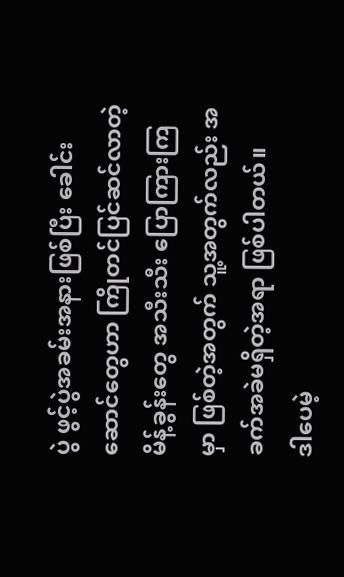ပွဲ ဖွင့်ပွဲအခမ်းအနားဖြစ်ပြီး ခေါင်းဆောင်တွေဟာ ကြိုတင်ပြင်ဆင်လာတဲ့ မိန့်ခွန်းတွေ အသီးသီး ပြောကြားကြမှာ ဖြစ်တဲ့အတွက် သူ့အတွက်လည်း အခက်အခဲမရှိတဲ့အရာ ဖြစ်ပါတယ်။
ဒါပေမဲ့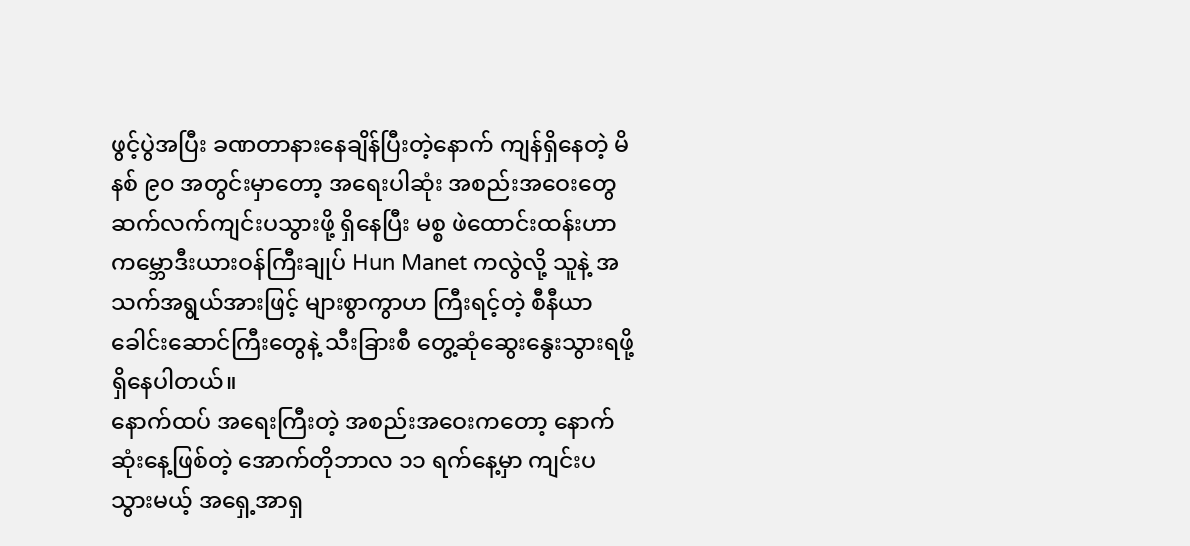ဖွင့်ပွဲအပြီး ခဏတာနားနေချိန်ပြီးတဲ့နောက် ကျန်ရှိနေတဲ့ မိနစ် ၉၀ အတွင်းမှာတော့ အရေးပါဆုံး အစည်းအဝေးတွေ ဆက်လက်ကျင်းပသွားဖို့ ရှိနေပြီး မစ္စ ဖဲထောင်းထန်းဟာ ကမ္ဘောဒီးယားဝန်ကြီးချုပ် Hun Manet ကလွဲလို့ သူနဲ့ အသက်အရွယ်အားဖြင့် များစွာကွာဟ ကြီးရင့်တဲ့ စီနီယာခေါင်းဆောင်ကြီးတွေနဲ့ သီးခြားစီ တွေ့ဆုံဆွေးနွေးသွားရဖို့ ရှိနေပါတယ်။
နောက်ထပ် အရေးကြီးတဲ့ အစည်းအဝေးကတော့ နောက်ဆုံးနေ့ဖြစ်တဲ့ အောက်တိုဘာလ ၁၁ ရက်နေ့မှာ ကျင်းပသွားမယ့် အရှေ့အာရှ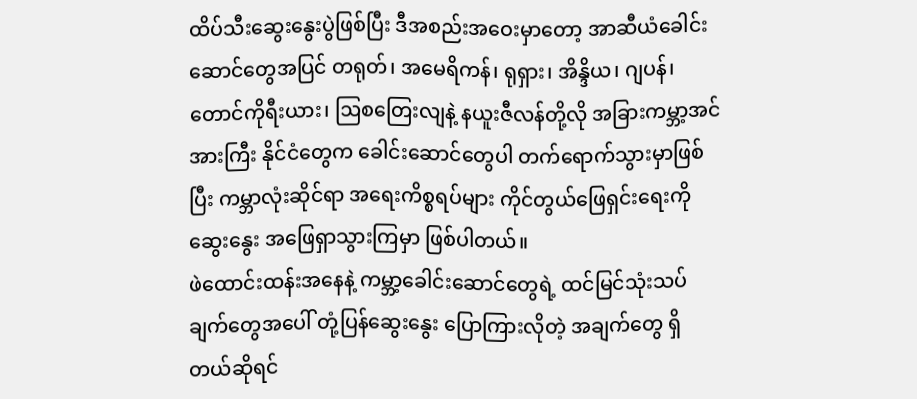ထိပ်သီးဆွေးနွေးပွဲဖြစ်ပြီး ဒီအစည်းအဝေးမှာတော့ အာဆီယံခေါင်းဆောင်တွေအပြင် တရုတ်၊ အမေရိကန်၊ ရုရှား၊ အိန္ဒိယ၊ ဂျပန်၊ တောင်ကိုရီးယား၊ ဩစတြေးလျနဲ့ နယူးဇီလန်တို့လို အခြားကမ္ဘာ့အင်အားကြီး နိုင်ငံတွေက ခေါင်းဆောင်တွေပါ တက်ရောက်သွားမှာဖြစ်ပြီး ကမ္ဘာလုံးဆိုင်ရာ အရေးကိစ္စရပ်များ ကိုင်တွယ်ဖြေရှင်းရေးကို ဆွေးနွေး အဖြေရှာသွားကြမှာ ဖြစ်ပါတယ်။
ဖဲထောင်းထန်းအနေနဲ့ ကမ္ဘာ့ခေါင်းဆောင်တွေရဲ့ ထင်မြင်သုံးသပ်ချက်တွေအပေါ် တုံ့ပြန်ဆွေးနွေး ပြောကြားလိုတဲ့ အချက်တွေ ရှိတယ်ဆိုရင်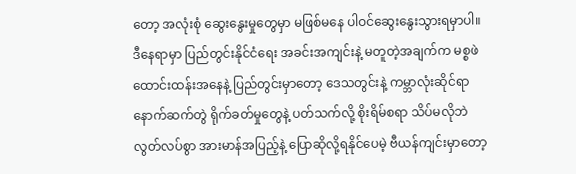တော့ အလုံးစုံ ဆွေးနွေးမှုတွေမှာ မဖြစ်မနေ ပါဝင်ဆွေးနွေးသွားရမှာပါ။
ဒီနေရာမှာ ပြည်တွင်းနိုင်ငံရေး အခင်းအကျင်းနဲ့ မတူတဲ့အချက်က မစ္စဖဲထောင်းထန်းအနေနဲ့ ပြည်တွင်းမှာတော့ ဒေသတွင်းနဲ့ ကမ္ဘာလုံးဆိုင်ရာ နောက်ဆက်တွဲ ရိုက်ခတ်မှုတွေနဲ့ ပတ်သက်လို့ စိုးရိမ်စရာ သိပ်မလိုဘဲ လွတ်လပ်စွာ အားမာန်အပြည့်နဲ့ ပြောဆိုလို့ရနိုင်ပေမဲ့ ဗီယန်ကျင်းမှာတော့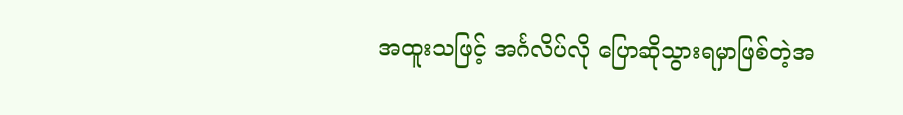အထူးသဖြင့် အင်္ဂလိပ်လို ပြောဆိုသွားရမှာဖြစ်တဲ့အ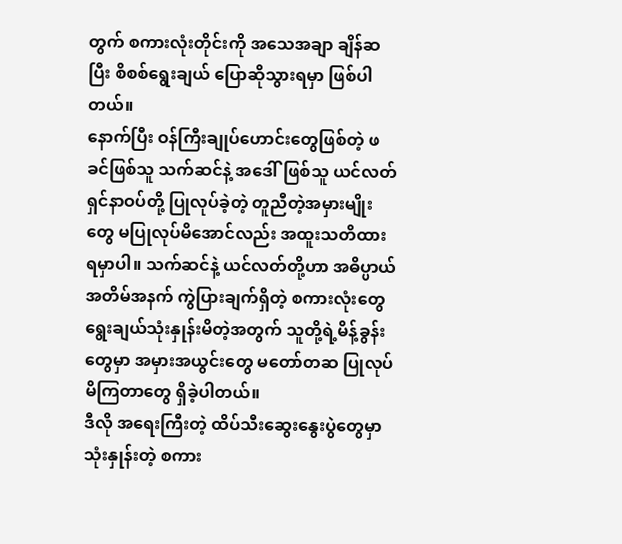တွက် စကားလုံးတိုင်းကို အသေအချာ ချိန်ဆပြီး စိစစ်ရွေးချယ် ပြောဆိုသွားရမှာ ဖြစ်ပါတယ်။
နောက်ပြီး ဝန်ကြီးချုပ်ဟောင်းတွေဖြစ်တဲ့ ဖခင်ဖြစ်သူ သက်ဆင်နဲ့ အဒေါ်ဖြစ်သူ ယင်လတ် ရှင်နာဝပ်တို့ ပြုလုပ်ခဲ့တဲ့ တူညီတဲ့အမှားမျိုးတွေ မပြုလုပ်မိအောင်လည်း အထူးသတိထားရမှာပါ။ သက်ဆင်နဲ့ ယင်လတ်တို့ဟာ အဓိပ္ပာယ်အတိမ်အနက် ကွဲပြားချက်ရှိတဲ့ စကားလုံးတွေ ရွေးချယ်သုံးနှုန်းမိတဲ့အတွက် သူတို့ရဲ့မိန့်ခွန်းတွေမှာ အမှားအယွင်းတွေ မတော်တဆ ပြုလုပ်မိကြတာတွေ ရှိခဲ့ပါတယ်။
ဒီလို အရေးကြီးတဲ့ ထိပ်သီးဆွေးနွေးပွဲတွေမှာ သုံးနှုန်းတဲ့ စကား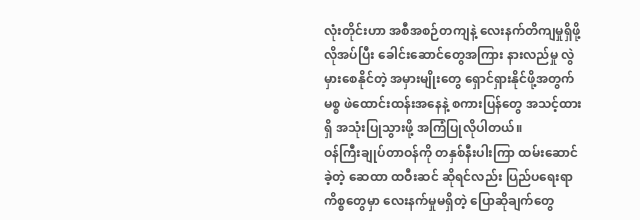လုံးတိုင်းဟာ အစီအစဉ်တကျနဲ့ လေးနက်တိကျမှုရှိဖို့ လိုအပ်ပြီး ခေါင်းဆောင်တွေအကြား နားလည်မှု လွဲမှားစေနိုင်တဲ့ အမှားမျိုးတွေ ရှောင်ရှားနိုင်ဖို့အတွက် မစ္စ ဖဲထောင်းထန်းအနေနဲ့ စကားပြန်တွေ အသင့်ထားရှိ အသုံးပြုသွားဖို့ အကြံပြုလိုပါတယ်။
ဝန်ကြီးချုပ်တာဝန်ကို တနှစ်နီးပါးကြာ ထမ်းဆောင်ခဲ့တဲ့ ဆေထာ ထဝီးဆင် ဆိုရင်လည်း ပြည်ပရေးရာကိစ္စတွေမှာ လေးနက်မှုမရှိတဲ့ ပြောဆိုချက်တွေ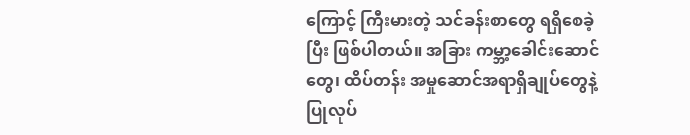ကြောင့် ကြီးမားတဲ့ သင်ခန်းစာတွေ ရရှိစေခဲ့ပြီး ဖြစ်ပါတယ်။ အခြား ကမ္ဘာ့ခေါင်းဆောင်တွေ၊ ထိပ်တန်း အမှုဆောင်အရာရှိချုပ်တွေနဲ့ ပြုလုပ်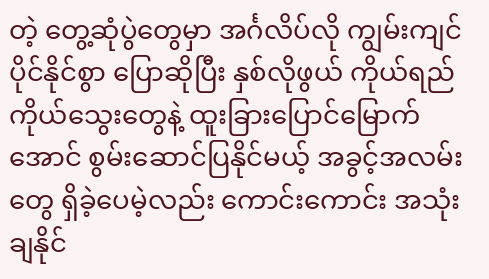တဲ့ တွေ့ဆုံပွဲတွေမှာ အင်္ဂလိပ်လို ကျွမ်းကျင်ပိုင်နိုင်စွာ ပြောဆိုပြီး နှစ်လိုဖွယ် ကိုယ်ရည်ကိုယ်သွေးတွေနဲ့ ထူးခြားပြောင်မြောက်အောင် စွမ်းဆောင်ပြနိုင်မယ့် အခွင့်အလမ်းတွေ ရှိခဲ့ပေမဲ့လည်း ကောင်းကောင်း အသုံးချနိုင်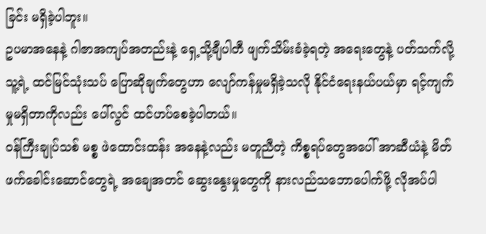ခြင်း မရှိခဲ့ပါဘူး။
ဥပမာအနေနဲ့ ဂါဇာအကျပ်အတည်းနဲ့ ရှေ့သို့ချီပါတီ ဖျက်သိမ်းခံခဲ့ရတဲ့ အရေးတွေနဲ့ ပတ်သက်လို့ သူ့ရဲ့ ထင်မြင်သုံးသပ် ပြောဆိုချက်တွေဟာ လျော်ကန်မှုမရှိခဲ့သလို နိုင်ငံရေးနယ်ပယ်မှာ ရင့်ကျက်မှုမရှိတာကိုလည်း ပေါ်လွင် ထင်ဟပ်စေခဲ့ပါတယ်။
ဝန်ကြီးချုပ်သစ် မစ္စ ဖဲထောင်းထန်း အနေနဲ့လည်း မတူညီတဲ့ ကိစ္စရပ်တွေအပေါ် အာဆီယံနဲ့ မိတ်ဖက်ခေါင်းဆောင်တွေရဲ့ အချေအတင် ဆွေးနွေးမှုတွေကို နားလည်သဘောပေါက်ဖို့ လိုအပ်ပါ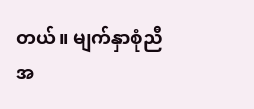တယ်။ မျက်နှာစုံညီအ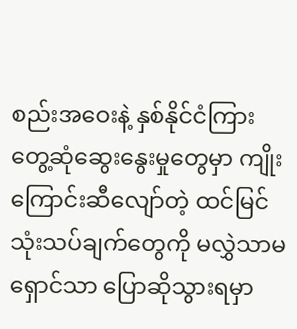စည်းအဝေးနဲ့ နှစ်နိုင်ငံကြား တွေ့ဆုံဆွေးနွေးမှုတွေမှာ ကျိုးကြောင်းဆီလျော်တဲ့ ထင်မြင်သုံးသပ်ချက်တွေကို မလွှဲသာမရှောင်သာ ပြောဆိုသွားရမှာ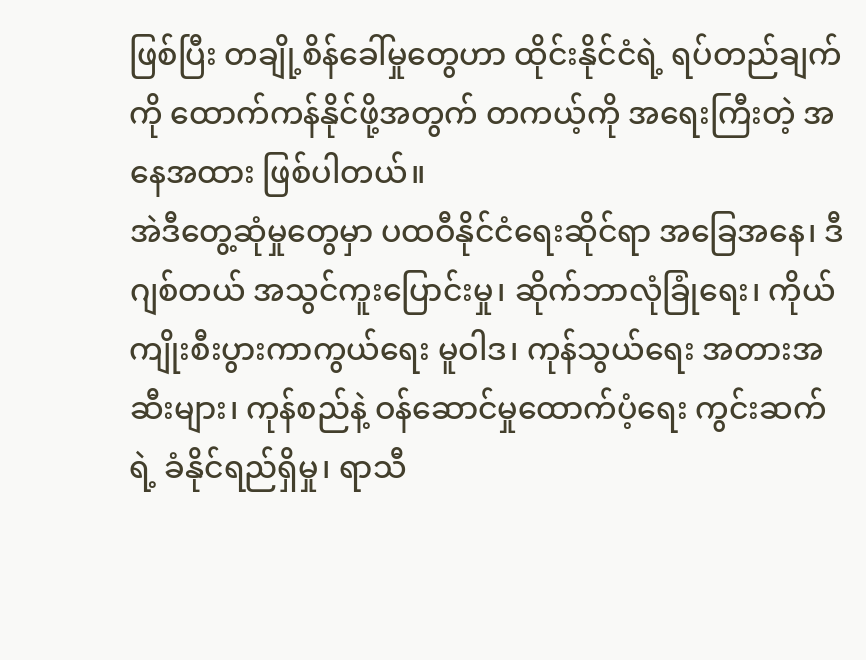ဖြစ်ပြီး တချို့စိန်ခေါ်မှုတွေဟာ ထိုင်းနိုင်ငံရဲ့ ရပ်တည်ချက်ကို ထောက်ကန်နိုင်ဖို့အတွက် တကယ့်ကို အရေးကြီးတဲ့ အနေအထား ဖြစ်ပါတယ်။
အဲဒီတွေ့ဆုံမှုတွေမှာ ပထဝီနိုင်ငံရေးဆိုင်ရာ အခြေအနေ၊ ဒီဂျစ်တယ် အသွင်ကူးပြောင်းမှု၊ ဆိုက်ဘာလုံခြုံရေး၊ ကိုယ်ကျိုးစီးပွားကာကွယ်ရေး မူဝါဒ၊ ကုန်သွယ်ရေး အတားအဆီးများ၊ ကုန်စည်နဲ့ ဝန်ဆောင်မှုထောက်ပံ့ရေး ကွင်းဆက်ရဲ့ ခံနိုင်ရည်ရှိမှု၊ ရာသီ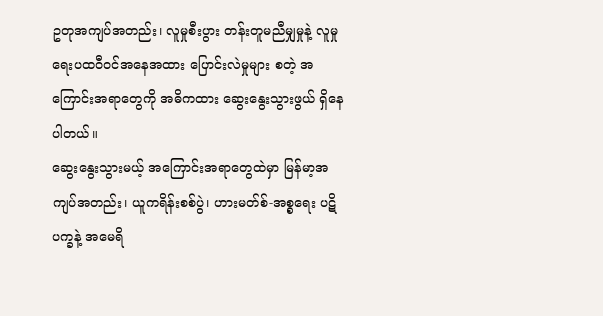ဥတုအကျပ်အတည်း၊ လူမှုစီးပွား တန်းတူမညီမျှမှုနဲ့ လူမှုရေးပထဝီဝင်အနေအထား ပြောင်းလဲမှုများ စတဲ့ အကြောင်းအရာတွေကို အဓိကထား ဆွေးနွေးသွားဖွယ် ရှိနေပါတယ်။
ဆွေးနွေးသွားမယ့် အကြောင်းအရာတွေထဲမှာ မြန်မာ့အကျပ်အတည်း၊ ယူကရိန်းစစ်ပွဲ၊ ဟားမတ်စ်-အစ္စရေး ပဋိပက္ခနဲ့ အမေရိ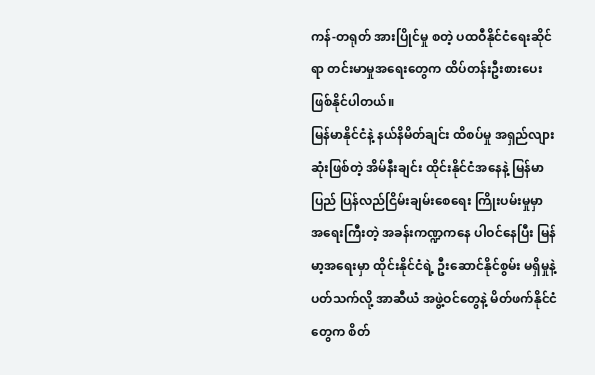ကန်-တရုတ် အားပြိုင်မှု စတဲ့ ပထဝီနိုင်ငံရေးဆိုင်ရာ တင်းမာမှုအရေးတွေက ထိပ်တန်းဦးစားပေး ဖြစ်နိုင်ပါတယ်။
မြန်မာနိုင်ငံနဲ့ နယ်နိမိတ်ချင်း ထိစပ်မှု အရှည်လျားဆုံးဖြစ်တဲ့ အိမ်နီးချင်း ထိုင်းနိုင်ငံအနေနဲ့ မြန်မာပြည် ပြန်လည်ငြိမ်းချမ်းစေရေး ကြိုးပမ်းမှုမှာ အရေးကြီးတဲ့ အခန်းကဏ္ဍကနေ ပါဝင်နေပြီး မြန်မာ့အရေးမှာ ထိုင်းနိုင်ငံရဲ့ ဦးဆောင်နိုင်စွမ်း မရှိမှုနဲ့ ပတ်သက်လို့ အာဆီယံ အဖွဲ့ဝင်တွေနဲ့ မိတ်ဖက်နိုင်ငံတွေက စိတ်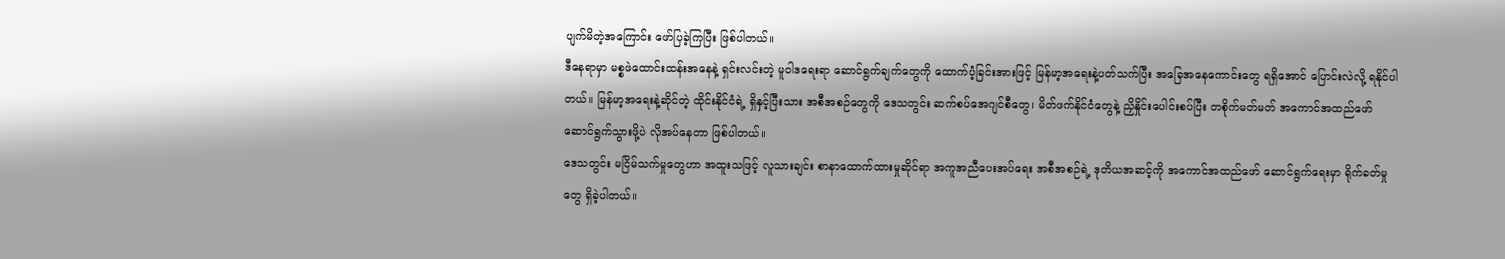ပျက်မိတဲ့အကြောင်း ဖော်ပြခဲ့ကြပြီး ဖြစ်ပါတယ်။
ဒီနေရာမှာ မစ္စဖဲထောင်းထန်းအနေနဲ့ ရှင်းလင်းတဲ့ မူဝါဒရေးရာ ဆောင်ရွက်ချက်တွေကို ထောက်ပံ့ခြင်းအားဖြင့် မြန်မာ့အရေးနဲ့ပတ်သက်ပြီး အခြေအနေကောင်းတွေ ရရှိအောင် ပြောင်းလဲလို့ ရနိုင်ပါတယ်။ မြန်မာ့အရေးနဲ့ဆိုင်တဲ့ ထိုင်းနိုင်ငံရဲ့ ရှိနှင့်ပြီးသား အစီအစဉ်တွေကို ဒေသတွင်း ဆက်စပ်အေဂျင်စီတွေ၊ မိတ်ဖက်နိုင်ငံတွေနဲ့ ညှိနှိုင်းပေါင်းစပ်ပြီး တစိုက်မတ်မတ် အကောင်အထည်ဖော် ဆောင်ရွက်သွားဖို့ပဲ လိုအပ်နေတာ ဖြစ်ပါတယ်။
ဒေသတွင်း မငြိမ်သက်မှုတွေဟာ အထူးသဖြင့် လူသားချင်း စာနာထောက်ထားမှုဆိုင်ရာ အကူအညီပေးအပ်ရေး အစီအစဉ်ရဲ့ ဒုတိယအဆင့်ကို အကောင်အထည်ဖော် ဆောင်ရွက်ရေးမှာ ရိုက်ခတ်မှုတွေ ရှိခဲ့ပါတယ်။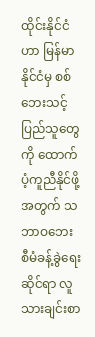ထိုင်းနိုင်ငံဟာ မြန်မာနိုင်ငံမှ စစ်ဘေးသင့် ပြည်သူတွေကို ထောက်ပံ့ကူညီနိုင်ဖို့အတွက် သဘာဝဘေး စီမံခန့်ခွဲရေးဆိုင်ရာ လူသားချင်းစာ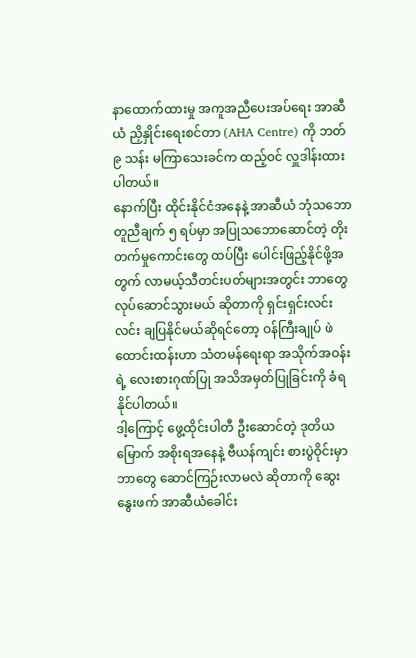နာထောက်ထားမှု အကူအညီပေးအပ်ရေး အာဆီယံ ညှိနှိုင်းရေးစင်တာ (AHA Centre) ကို ဘတ် ၉ သန်း မကြာသေးခင်က ထည့်ဝင် လှူဒါန်းထားပါတယ်။
နောက်ပြီး ထိုင်းနိုင်ငံအနေနဲ့ အာဆီယံ ဘုံသဘောတူညီချက် ၅ ရပ်မှာ အပြုသဘောဆောင်တဲ့ တိုးတက်မှုကောင်းတွေ ထပ်ပြီး ပေါင်းဖြည့်နိုင်ဖို့အတွက် လာမယ့်သီတင်းပတ်များအတွင်း ဘာတွေလုပ်ဆောင်သွားမယ် ဆိုတာကို ရှင်းရှင်းလင်းလင်း ချပြနိုင်မယ်ဆိုရင်တော့ ဝန်ကြီးချုပ် ဖဲထောင်းထန်းဟာ သံတမန်ရေးရာ အသိုက်အဝန်းရဲ့ လေးစားဂုဏ်ပြု အသိအမှတ်ပြုခြင်းကို ခံရနိုင်ပါတယ်။
ဒါ့ကြောင့် ဖွေ့ထိုင်းပါတီ ဦးဆောင်တဲ့ ဒုတိယမြောက် အစိုးရအနေနဲ့ ဗီယန်ကျင်း စားပွဲဝိုင်းမှာ ဘာတွေ ဆောင်ကြဉ်းလာမလဲ ဆိုတာကို ဆွေးနွေးဖက် အာဆီယံခေါင်း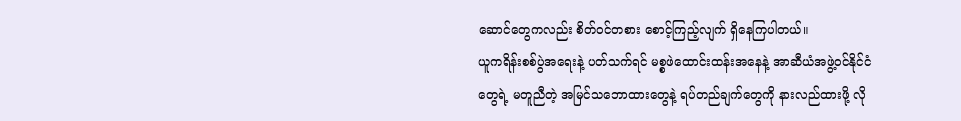ဆောင်တွေကလည်း စိတ်ဝင်တစား စောင့်ကြည့်လျက် ရှိနေကြပါတယ်။
ယူကရိန်းစစ်ပွဲအရေးနဲ့ ပတ်သက်ရင် မစ္စဖဲထောင်းထန်းအနေနဲ့ အာဆီယံအဖွဲ့ဝင်နိုင်ငံတွေရဲ့ မတူညီတဲ့ အမြင်သဘောထားတွေနဲ့ ရပ်တည်ချက်တွေကို နားလည်ထားဖို့ လို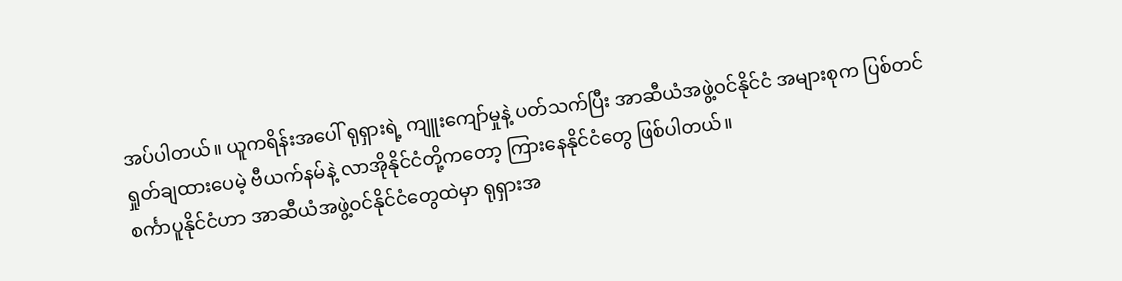အပ်ပါတယ်။ ယူကရိန်းအပေါ် ရုရှားရဲ့ ကျူးကျော်မှုနဲ့ ပတ်သက်ပြီး အာဆီယံအဖွဲ့ဝင်နိုင်ငံ အများစုက ပြစ်တင်ရှုတ်ချထားပေမဲ့ ဗီယက်နမ်နဲ့ လာအိုနိုင်ငံတို့ကတော့ ကြားနေနိုင်ငံတွေ ဖြစ်ပါတယ်။
စင်္ကာပူနိုင်ငံဟာ အာဆီယံအဖွဲ့ဝင်နိုင်ငံတွေထဲမှာ ရုရှားအ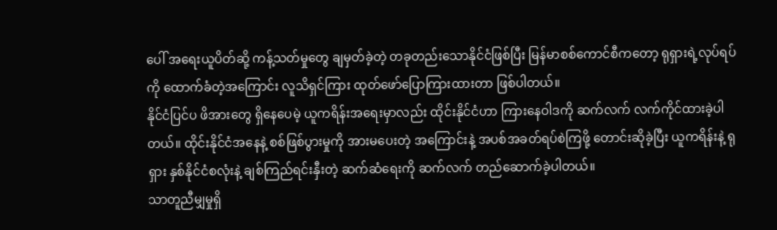ပေါ် အရေးယူပိတ်ဆို့ ကန့်သတ်မှုတွေ ချမှတ်ခဲ့တဲ့ တခုတည်းသောနိုင်ငံဖြစ်ပြီး မြန်မာစစ်ကောင်စီကတော့ ရုရှားရဲ့လုပ်ရပ်ကို ထောက်ခံတဲ့အကြောင်း လူသိရှင်ကြား ထုတ်ဖော်ပြောကြားထားတာ ဖြစ်ပါတယ်။
နိုင်ငံပြင်ပ ဖိအားတွေ ရှိနေပေမဲ့ ယူကရိန်းအရေးမှာလည်း ထိုင်းနိုင်ငံဟာ ကြားနေဝါဒကို ဆက်လက် လက်ကိုင်ထားခဲ့ပါတယ်။ ထိုင်းနိုင်ငံအနေနဲ့ စစ်ဖြစ်ပွားမှုကို အားမပေးတဲ့ အကြောင်းနဲ့ အပစ်အခတ်ရပ်စဲကြဖို့ တောင်းဆိုခဲ့ပြီး ယူကရိန်းနဲ့ ရုရှား နှစ်နိုင်ငံစလုံးနဲ့ ချစ်ကြည်ရင်းနှီးတဲ့ ဆက်ဆံရေးကို ဆက်လက် တည်ဆောက်ခဲ့ပါတယ်။
သာတူညီမျှမှုရှိ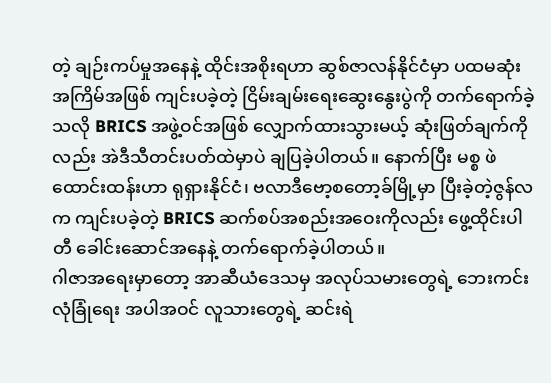တဲ့ ချဉ်းကပ်မှုအနေနဲ့ ထိုင်းအစိုးရဟာ ဆွစ်ဇာလန်နိုင်ငံမှာ ပထမဆုံးအကြိမ်အဖြစ် ကျင်းပခဲ့တဲ့ ငြိမ်းချမ်းရေးဆွေးနွေးပွဲကို တက်ရောက်ခဲ့သလို BRICS အဖွဲ့ဝင်အဖြစ် လျှောက်ထားသွားမယ့် ဆုံးဖြတ်ချက်ကိုလည်း အဲဒီသီတင်းပတ်ထဲမှာပဲ ချပြခဲ့ပါတယ်။ နောက်ပြီး မစ္စ ဖဲထောင်းထန်းဟာ ရုရှားနိုင်ငံ၊ ဗလာဒီဗော့စတော့ခ်မြို့မှာ ပြီးခဲ့တဲ့ဇွန်လက ကျင်းပခဲ့တဲ့ BRICS ဆက်စပ်အစည်းအဝေးကိုလည်း ဖွေ့ထိုင်းပါတီ ခေါင်းဆောင်အနေနဲ့ တက်ရောက်ခဲ့ပါတယ်။
ဂါဇာအရေးမှာတော့ အာဆီယံဒေသမှ အလုပ်သမားတွေရဲ့ ဘေးကင်းလုံခြုံရေး အပါအဝင် လူသားတွေရဲ့ ဆင်းရဲ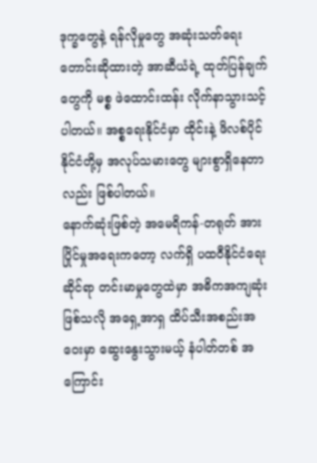ဒုက္ခတွေနဲ့ ရန်လိုမှုတွေ အဆုံးသတ်ရေး တောင်းဆိုထားတဲ့ အာဆီယံရဲ့ ထုတ်ပြန်ချက်တွေကို မစ္စ ဖဲထောင်းထန်း လိုက်နာသွားသင့်ပါတယ်။ အစ္စရေးနိုင်ငံမှာ ထိုင်းနဲ့ ဖိလစ်ပိုင်နိုင်ငံတို့မှ အလုပ်သမားတွေ များစွာရှိနေတာလည်း ဖြစ်ပါတယ်။
နောက်ဆုံးဖြစ်တဲ့ အမေရိကန်-တရုတ် အားပြိုင်မှုအရေးကတော့ လက်ရှိ ပထဝီနိုင်ငံရေးဆိုင်ရာ တင်းမာမှုတွေထဲမှာ အဓိကအကျဆုံးဖြစ်သလို အရှေ့အာရှ ထိပ်သီးအစည်းအဝေးမှာ ဆွေးနွေးသွားမယ့် နံပါတ်တစ် အကြောင်း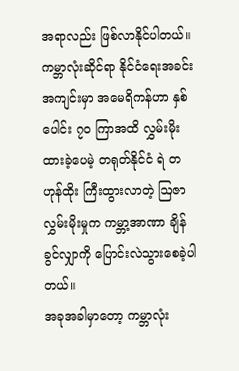အရာလည်း ဖြစ်လာနိုင်ပါတယ်။
ကမ္ဘာလုံးဆိုင်ရာ နိုင်ငံရေးအခင်းအကျင်းမှာ အမေရိကန်ဟာ နှစ်ပေါင်း ၇၀ ကြာအထိ လွှမ်းမိုးထားခဲ့ပေမဲ့ တရုတ်နိုင်ငံ ရဲ တဟုန်ထိုး ကြီးထွားလာတဲ့ ဩဇာလွှမ်းမိုးမှုက ကမ္ဘာ့အာဏာ ချိန်ခွင်လျှာကို ပြောင်းလဲသွားစေခဲ့ပါတယ်။
အခုအခါမှာတော့ ကမ္ဘာလုံး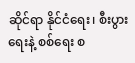ဆိုင်ရာ နိုင်ငံရေး၊ စီးပွားရေးနဲ့ စစ်ရေး စ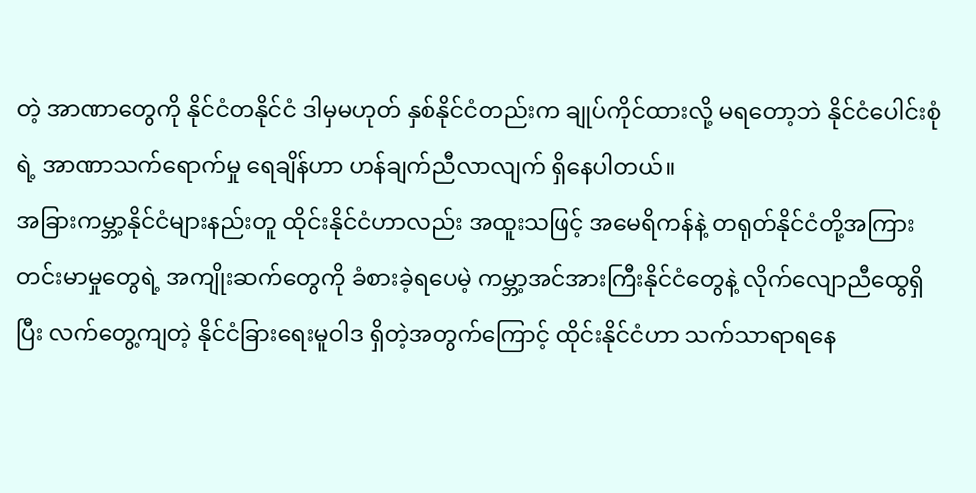တဲ့ အာဏာတွေကို နိုင်ငံတနိုင်ငံ ဒါမှမဟုတ် နှစ်နိုင်ငံတည်းက ချုပ်ကိုင်ထားလို့ မရတော့ဘဲ နိုင်ငံပေါင်းစုံရဲ့ အာဏာသက်ရောက်မှု ရေချိန်ဟာ ဟန်ချက်ညီလာလျက် ရှိနေပါတယ်။
အခြားကမ္ဘာ့နိုင်ငံများနည်းတူ ထိုင်းနိုင်ငံဟာလည်း အထူးသဖြင့် အမေရိကန်နဲ့ တရုတ်နိုင်ငံတို့အကြား တင်းမာမှုတွေရဲ့ အကျိုးဆက်တွေကို ခံစားခဲ့ရပေမဲ့ ကမ္ဘာ့အင်အားကြီးနိုင်ငံတွေနဲ့ လိုက်လျောညီထွေရှိပြီး လက်တွေ့ကျတဲ့ နိုင်ငံခြားရေးမူဝါဒ ရှိတဲ့အတွက်ကြောင့် ထိုင်းနိုင်ငံဟာ သက်သာရာရနေ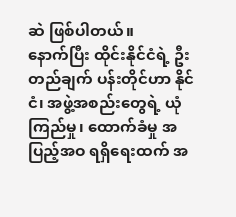ဆဲ ဖြစ်ပါတယ်။
နောက်ပြီး ထိုင်းနိုင်ငံရဲ့ ဦးတည်ချက် ပန်းတိုင်ဟာ နိုင်ငံ၊ အဖွဲ့အစည်းတွေရဲ့ ယုံကြည်မှု၊ ထောက်ခံမှု အပြည့်အဝ ရရှိရေးထက် အ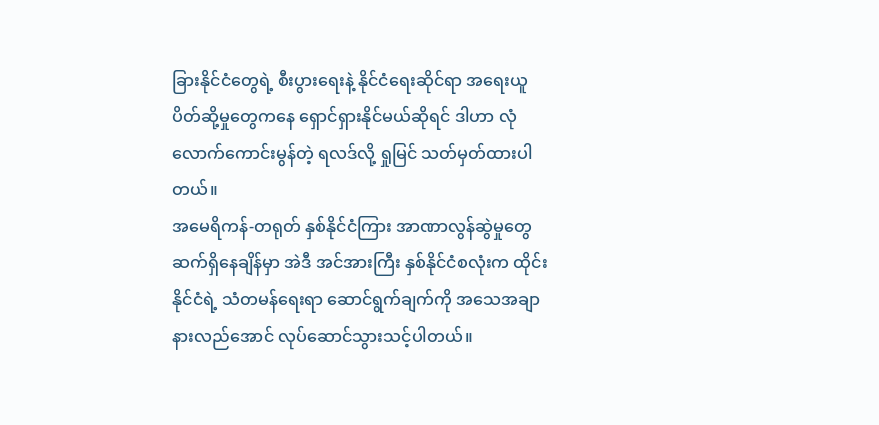ခြားနိုင်ငံတွေရဲ့ စီးပွားရေးနဲ့ နိုင်ငံရေးဆိုင်ရာ အရေးယူ ပိတ်ဆို့မှုတွေကနေ ရှောင်ရှားနိုင်မယ်ဆိုရင် ဒါဟာ လုံလောက်ကောင်းမွန်တဲ့ ရလဒ်လို့ ရှုမြင် သတ်မှတ်ထားပါတယ်။
အမေရိကန်-တရုတ် နှစ်နိုင်ငံကြား အာဏာလွန်ဆွဲမှုတွေ ဆက်ရှိနေချိန်မှာ အဲဒီ အင်အားကြီး နှစ်နိုင်ငံစလုံးက ထိုင်းနိုင်ငံရဲ့ သံတမန်ရေးရာ ဆောင်ရွက်ချက်ကို အသေအချာ နားလည်အောင် လုပ်ဆောင်သွားသင့်ပါတယ်။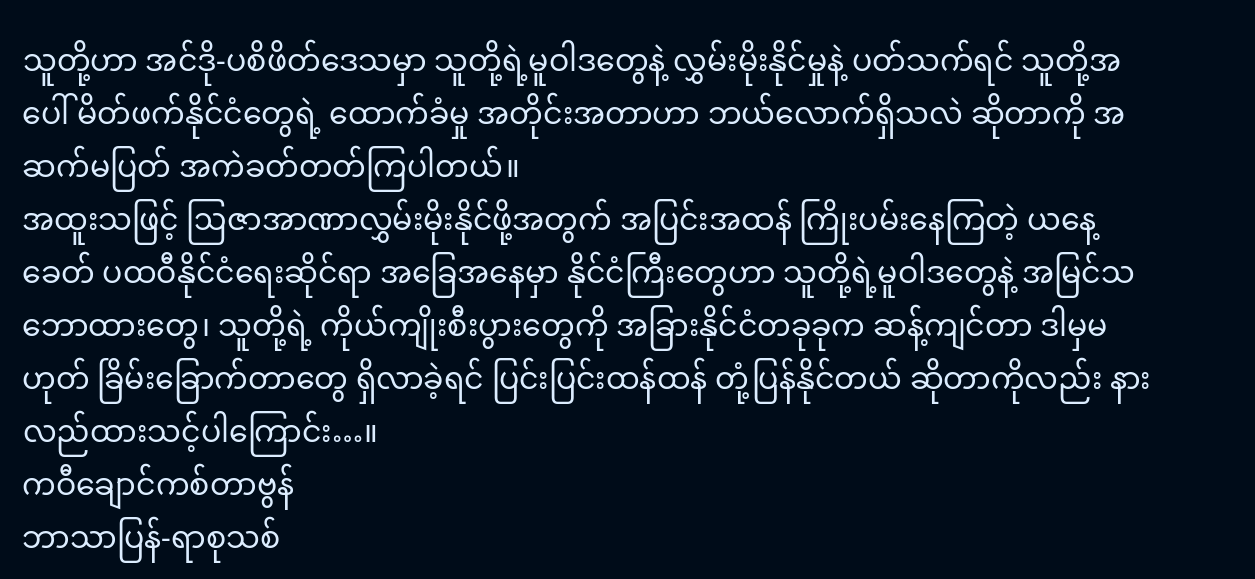သူတို့ဟာ အင်ဒို-ပစိဖိတ်ဒေသမှာ သူတို့ရဲ့မူဝါဒတွေနဲ့ လွှမ်းမိုးနိုင်မှုနဲ့ ပတ်သက်ရင် သူတို့အပေါ် မိတ်ဖက်နိုင်ငံတွေရဲ့ ထောက်ခံမှု အတိုင်းအတာဟာ ဘယ်လောက်ရှိသလဲ ဆိုတာကို အဆက်မပြတ် အကဲခတ်တတ်ကြပါတယ်။
အထူးသဖြင့် ဩဇာအာဏာလွှမ်းမိုးနိုင်ဖို့အတွက် အပြင်းအထန် ကြိုးပမ်းနေကြတဲ့ ယနေ့ခေတ် ပထဝီနိုင်ငံရေးဆိုင်ရာ အခြေအနေမှာ နိုင်ငံကြီးတွေဟာ သူတို့ရဲ့မူဝါဒတွေနဲ့ အမြင်သဘောထားတွေ၊ သူတို့ရဲ့ ကိုယ်ကျိုးစီးပွားတွေကို အခြားနိုင်ငံတခုခုက ဆန့်ကျင်တာ ဒါမှမဟုတ် ခြိမ်းခြောက်တာတွေ ရှိလာခဲ့ရင် ပြင်းပြင်းထန်ထန် တုံ့ပြန်နိုင်တယ် ဆိုတာကိုလည်း နားလည်ထားသင့်ပါကြောင်း…။
ကဝီချောင်ကစ်တာဗွန်
ဘာသာပြန်-ရာစုသစ်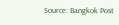Source: Bangkok Post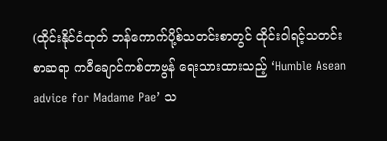(ထိုင်းနိုင်ငံထုတ် ဘန်ကောက်ပို့စ်သတင်းစာတွင် ထိုင်းဝါရင့်သတင်းစာဆရာ ကဝီချောင်ကစ်တာဗွန် ရေးသားထားသည့် ‘Humble Asean advice for Madame Pae’ သ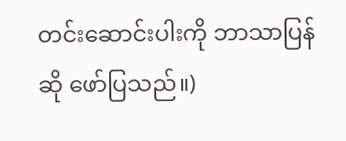တင်းဆောင်းပါးကို ဘာသာပြန်ဆို ဖော်ပြသည်။)